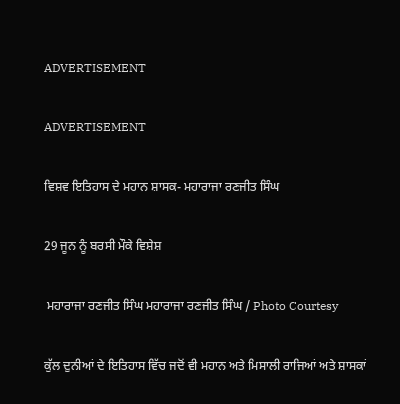ADVERTISEMENT

ADVERTISEMENT

ਵਿਸ਼ਵ ਇਤਿਹਾਸ ਦੇ ਮਹਾਨ ਸ਼ਾਸਕ- ਮਹਾਰਾਜਾ ਰਣਜੀਤ ਸਿੰਘ

29 ਜੂਨ ਨੂੰ ਬਰਸੀ ਮੌਕੇ ਵਿਸ਼ੇਸ਼

 ਮਹਾਰਾਜਾ ਰਣਜੀਤ ਸਿੰਘ ਮਹਾਰਾਜਾ ਰਣਜੀਤ ਸਿੰਘ / Photo Courtesy

ਕੁੱਲ ਦੁਨੀਆਂ ਦੇ ਇਤਿਹਾਸ ਵਿੱਚ ਜਦੋਂ ਵੀ ਮਹਾਨ ਅਤੇ ਮਿਸਾਲੀ ਰਾਜਿਆਂ ਅਤੇ ਸ਼ਾਸਕਾਂ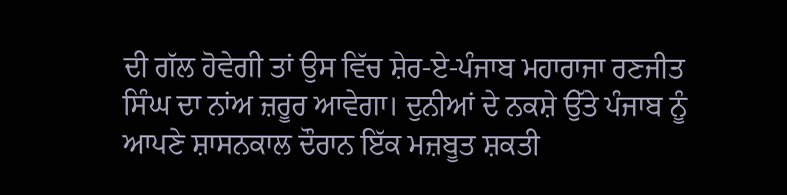ਦੀ ਗੱਲ ਹੋਵੇਗੀ ਤਾਂ ਉਸ ਵਿੱਚ ਸ਼ੇਰ-ਏ-ਪੰਜਾਬ ਮਹਾਰਾਜਾ ਰਣਜੀਤ ਸਿੰਘ ਦਾ ਨਾਂਅ ਜ਼ਰੂਰ ਆਵੇਗਾ। ਦੁਨੀਆਂ ਦੇ ਨਕਸ਼ੇ ਉੱਤੇ ਪੰਜਾਬ ਨੂੰ ਆਪਣੇ ਸ਼ਾਸਨਕਾਲ ਦੌਰਾਨ ਇੱਕ ਮਜ਼ਬੂਤ ਸ਼ਕਤੀ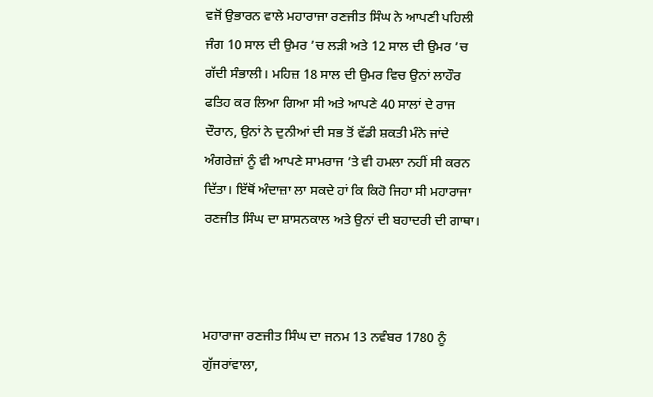ਵਜੋਂ ਉਭਾਰਨ ਵਾਲੇ ਮਹਾਰਾਜਾ ਰਣਜੀਤ ਸਿੰਘ ਨੇ ਆਪਣੀ ਪਹਿਲੀ ਜੰਗ 10 ਸਾਲ ਦੀ ਉਮਰ ’ਚ ਲੜੀ ਅਤੇ 12 ਸਾਲ ਦੀ ਉਮਰ ’ਚ ਗੱਦੀ ਸੰਭਾਲੀ। ਮਹਿਜ਼ 18 ਸਾਲ ਦੀ ਉਮਰ ਵਿਚ ਉਨਾਂ ਲਾਹੌਰ ਫਤਿਹ ਕਰ ਲਿਆ ਗਿਆ ਸੀ ਅਤੇ ਆਪਣੇ 40 ਸਾਲਾਂ ਦੇ ਰਾਜ ਦੌਰਾਨ, ਉਨਾਂ ਨੇ ਦੁਨੀਆਂ ਦੀ ਸਭ ਤੋਂ ਵੱਡੀ ਸ਼ਕਤੀ ਮੰਨੇ ਜਾਂਦੇ ਅੰਗਰੇਜ਼ਾਂ ਨੂੰ ਵੀ ਆਪਣੇ ਸਾਮਰਾਜ ’ਤੇ ਵੀ ਹਮਲਾ ਨਹੀਂ ਸੀ ਕਰਨ ਦਿੱਤਾ। ਇੱਥੋਂ ਅੰਦਾਜ਼ਾ ਲਾ ਸਕਦੇ ਹਾਂ ਕਿ ਕਿਹੋ ਜਿਹਾ ਸੀ ਮਹਾਰਾਜਾ ਰਣਜੀਤ ਸਿੰਘ ਦਾ ਸ਼ਾਸਨਕਾਲ ਅਤੇ ਉਨਾਂ ਦੀ ਬਹਾਦਰੀ ਦੀ ਗਾਥਾ।



ਮਹਾਰਾਜਾ ਰਣਜੀਤ ਸਿੰਘ ਦਾ ਜਨਮ 13 ਨਵੰਬਰ 1780 ਨੂੰ ਗੁੱਜਰਾਂਵਾਲਾ,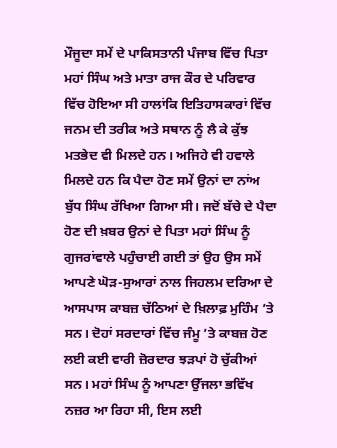ਮੌਜੂਦਾ ਸਮੇਂ ਦੇ ਪਾਕਿਸਤਾਨੀ ਪੰਜਾਬ ਵਿੱਚ ਪਿਤਾ ਮਹਾਂ ਸਿੰਘ ਅਤੇ ਮਾਤਾ ਰਾਜ ਕੌਰ ਦੇ ਪਰਿਵਾਰ ਵਿੱਚ ਹੋਇਆ ਸੀ ਹਾਲਾਂਕਿ ਇਤਿਹਾਸਕਾਰਾਂ ਵਿੱਚ ਜਨਮ ਦੀ ਤਰੀਕ ਅਤੇ ਸਥਾਨ ਨੂੰ ਲੈ ਕੇ ਕੁੱਝ ਮਤਭੇਦ ਵੀ ਮਿਲਦੇ ਹਨ। ਅਜਿਹੇ ਵੀ ਹਵਾਲੇ ਮਿਲਦੇ ਹਨ ਕਿ ਪੈਦਾ ਹੋਣ ਸਮੇਂ ਉਨਾਂ ਦਾ ਨਾਂਅ ਬੁੱਧ ਸਿੰਘ ਰੱਖਿਆ ਗਿਆ ਸੀ। ਜਦੋਂ ਬੱਚੇ ਦੇ ਪੈਦਾ ਹੋਣ ਦੀ ਖ਼ਬਰ ਉਨਾਂ ਦੇ ਪਿਤਾ ਮਹਾਂ ਸਿੰਘ ਨੂੰ ਗੁਜਰਾਂਵਾਲੇ ਪਹੁੰਚਾਈ ਗਈ ਤਾਂ ਉਹ ਉਸ ਸਮੇਂ ਆਪਣੇ ਘੋੜ-ਸੁਆਰਾਂ ਨਾਲ ਜਿਹਲਮ ਦਰਿਆ ਦੇ ਆਸਪਾਸ ਕਾਬਜ਼ ਚੱਠਿਆਂ ਦੇ ਖ਼ਿਲਾਫ਼ ਮੁਹਿੰਮ ’ਤੇ ਸਨ। ਦੋਹਾਂ ਸਰਦਾਰਾਂ ਵਿੱਚ ਜੰਮੂ ’ਤੇ ਕਾਬਜ਼ ਹੋਣ ਲਈ ਕਈ ਵਾਰੀ ਜ਼ੋਰਦਾਰ ਝੜਪਾਂ ਹੋ ਚੁੱਕੀਆਂ ਸਨ। ਮਹਾਂ ਸਿੰਘ ਨੂੰ ਆਪਣਾ ਉੱਜਲਾ ਭਵਿੱਖ ਨਜ਼ਰ ਆ ਰਿਹਾ ਸੀ, ਇਸ ਲਈ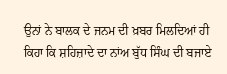ਉਨਾਂ ਨੇ ਬਾਲਕ ਦੇ ਜਨਮ ਦੀ ਖ਼ਬਰ ਮਿਲਦਿਆਂ ਹੀ ਕਿਹਾ ਕਿ ਸ਼ਹਿਜ਼ਾਦੇ ਦਾ ਨਾਂਅ ਬੁੱਧ ਸਿੰਘ ਦੀ ਬਜਾਏ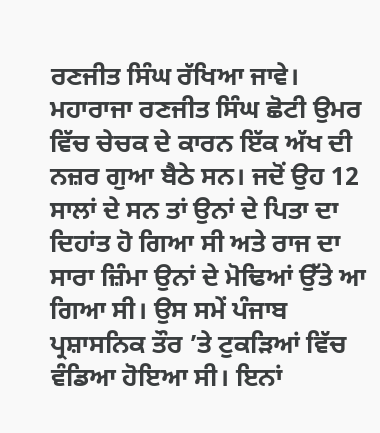ਰਣਜੀਤ ਸਿੰਘ ਰੱਖਿਆ ਜਾਵੇ। ਮਹਾਰਾਜਾ ਰਣਜੀਤ ਸਿੰਘ ਛੋਟੀ ਉਮਰ ਵਿੱਚ ਚੇਚਕ ਦੇ ਕਾਰਨ ਇੱਕ ਅੱਖ ਦੀ ਨਜ਼ਰ ਗੁਆ ਬੈਠੇ ਸਨ। ਜਦੋਂ ਉਹ 12 ਸਾਲਾਂ ਦੇ ਸਨ ਤਾਂ ਉਨਾਂ ਦੇ ਪਿਤਾ ਦਾ ਦਿਹਾਂਤ ਹੋ ਗਿਆ ਸੀ ਅਤੇ ਰਾਜ ਦਾ ਸਾਰਾ ਜ਼ਿੰਮਾ ਉਨਾਂ ਦੇ ਮੋਢਿਆਂ ਉੱਤੇ ਆ ਗਿਆ ਸੀ। ਉਸ ਸਮੇਂ ਪੰਜਾਬ ਪ੍ਰਸ਼ਾਸਨਿਕ ਤੌਰ ’ਤੇ ਟੁਕੜਿਆਂ ਵਿੱਚ ਵੰਡਿਆ ਹੋਇਆ ਸੀ। ਇਨਾਂ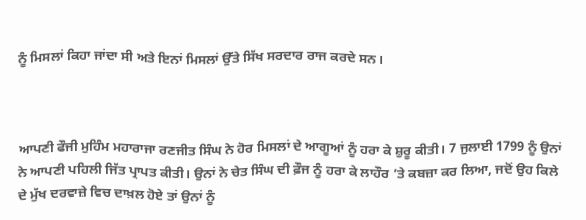ਨੂੰ ਮਿਸਲਾਂ ਕਿਹਾ ਜਾਂਦਾ ਸੀ ਅਤੇ ਇਨਾਂ ਮਿਸਲਾਂ ਉੱਤੇ ਸਿੱਖ ਸਰਦਾਰ ਰਾਜ ਕਰਦੇ ਸਨ।



ਆਪਣੀ ਫੌਜੀ ਮੁਹਿੰਮ ਮਹਾਰਾਜਾ ਰਣਜੀਤ ਸਿੰਘ ਨੇ ਹੋਰ ਮਿਸਲਾਂ ਦੇ ਆਗੂਆਂ ਨੂੰ ਹਰਾ ਕੇ ਸ਼ੁਰੂ ਕੀਤੀ। 7 ਜੁਲਾਈ 1799 ਨੂੰ ਉਨਾਂ ਨੇ ਆਪਣੀ ਪਹਿਲੀ ਜਿੱਤ ਪ੍ਰਾਪਤ ਕੀਤੀ। ਉਨਾਂ ਨੇ ਚੇਤ ਸਿੰਘ ਦੀ ਫ਼ੌਜ ਨੂੰ ਹਰਾ ਕੇ ਲਾਹੌਰ ’ਤੇ ਕਬਜ਼ਾ ਕਰ ਲਿਆ, ਜਦੋਂ ਉਹ ਕਿਲੇ ਦੇ ਮੁੱਖ ਦਰਵਾਜ਼ੇ ਵਿਚ ਦਾਖ਼ਲ ਹੋਏ ਤਾਂ ਉਨਾਂ ਨੂੰ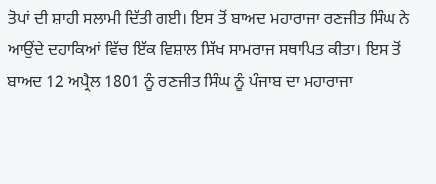ਤੋਪਾਂ ਦੀ ਸ਼ਾਹੀ ਸਲਾਮੀ ਦਿੱਤੀ ਗਈ। ਇਸ ਤੋਂ ਬਾਅਦ ਮਹਾਰਾਜਾ ਰਣਜੀਤ ਸਿੰਘ ਨੇ ਆਉਂਦੇ ਦਹਾਕਿਆਂ ਵਿੱਚ ਇੱਕ ਵਿਸ਼ਾਲ ਸਿੱਖ ਸਾਮਰਾਜ ਸਥਾਪਿਤ ਕੀਤਾ। ਇਸ ਤੋਂ ਬਾਅਦ 12 ਅਪ੍ਰੈਲ 1801 ਨੂੰ ਰਣਜੀਤ ਸਿੰਘ ਨੂੰ ਪੰਜਾਬ ਦਾ ਮਹਾਰਾਜਾ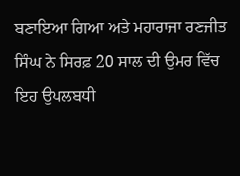ਬਣਾਇਆ ਗਿਆ ਅਤੇ ਮਹਾਰਾਜਾ ਰਣਜੀਤ ਸਿੰਘ ਨੇ ਸਿਰਫ਼ 20 ਸਾਲ ਦੀ ਉਮਰ ਵਿੱਚ ਇਹ ਉਪਲਬਧੀ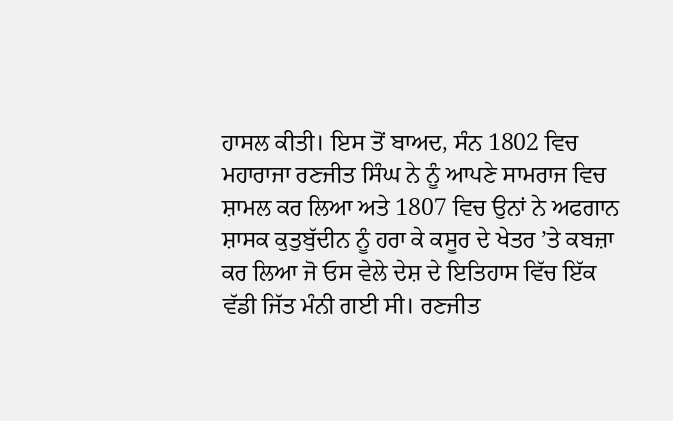ਹਾਸਲ ਕੀਤੀ। ਇਸ ਤੋਂ ਬਾਅਦ, ਸੰਨ 1802 ਵਿਚ ਮਹਾਰਾਜਾ ਰਣਜੀਤ ਸਿੰਘ ਨੇ ਨੂੰ ਆਪਣੇ ਸਾਮਰਾਜ ਵਿਚ ਸ਼ਾਮਲ ਕਰ ਲਿਆ ਅਤੇ 1807 ਵਿਚ ਉਨਾਂ ਨੇ ਅਫਗਾਨ ਸ਼ਾਸਕ ਕੁਤੁਬੁੱਦੀਨ ਨੂੰ ਹਰਾ ਕੇ ਕਸੂਰ ਦੇ ਖੇਤਰ ’ਤੇ ਕਬਜ਼ਾ ਕਰ ਲਿਆ ਜੋ ਓਸ ਵੇਲੇ ਦੇਸ਼ ਦੇ ਇਤਿਹਾਸ ਵਿੱਚ ਇੱਕ ਵੱਡੀ ਜਿੱਤ ਮੰਨੀ ਗਈ ਸੀ। ਰਣਜੀਤ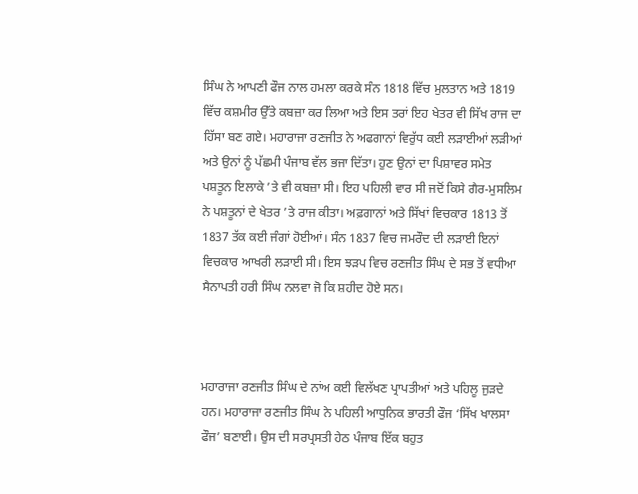ਸਿੰਘ ਨੇ ਆਪਣੀ ਫੌਜ ਨਾਲ ਹਮਲਾ ਕਰਕੇ ਸੰਨ 1818 ਵਿੱਚ ਮੁਲਤਾਨ ਅਤੇ 1819 ਵਿੱਚ ਕਸ਼ਮੀਰ ਉੱਤੇ ਕਬਜ਼ਾ ਕਰ ਲਿਆ ਅਤੇ ਇਸ ਤਰਾਂ ਇਹ ਖੇਤਰ ਵੀ ਸਿੱਖ ਰਾਜ ਦਾ ਹਿੱਸਾ ਬਣ ਗਏ। ਮਹਾਰਾਜਾ ਰਣਜੀਤ ਨੇ ਅਫਗਾਨਾਂ ਵਿਰੁੱਧ ਕਈ ਲੜਾਈਆਂ ਲੜੀਆਂ ਅਤੇ ਉਨਾਂ ਨੂੰ ਪੱਛਮੀ ਪੰਜਾਬ ਵੱਲ ਭਜਾ ਦਿੱਤਾ। ਹੁਣ ਉਨਾਂ ਦਾ ਪਿਸ਼ਾਵਰ ਸਮੇਤ ਪਸ਼ਤੂਨ ਇਲਾਕੇ ’ਤੇ ਵੀ ਕਬਜ਼ਾ ਸੀ। ਇਹ ਪਹਿਲੀ ਵਾਰ ਸੀ ਜਦੋਂ ਕਿਸੇ ਗੈਰ-ਮੁਸਲਿਮ ਨੇ ਪਸ਼ਤੂਨਾਂ ਦੇ ਖੇਤਰ ’ਤੇ ਰਾਜ ਕੀਤਾ। ਅਫ਼ਗਾਨਾਂ ਅਤੇ ਸਿੱਖਾਂ ਵਿਚਕਾਰ 1813 ਤੋਂ 1837 ਤੱਕ ਕਈ ਜੰਗਾਂ ਹੋਈਆਂ। ਸੰਨ 1837 ਵਿਚ ਜਮਰੌਦ ਦੀ ਲੜਾਈ ਇਨਾਂ ਵਿਚਕਾਰ ਆਖਰੀ ਲੜਾਈ ਸੀ। ਇਸ ਝੜਪ ਵਿਚ ਰਣਜੀਤ ਸਿੰਘ ਦੇ ਸਭ ਤੋਂ ਵਧੀਆ ਸੈਨਾਪਤੀ ਹਰੀ ਸਿੰਘ ਨਲਵਾ ਜੋ ਕਿ ਸ਼ਹੀਦ ਹੋਏ ਸਨ।



ਮਹਾਰਾਜਾ ਰਣਜੀਤ ਸਿੰਘ ਦੇ ਨਾਂਅ ਕਈ ਵਿਲੱਖਣ ਪ੍ਰਾਪਤੀਆਂ ਅਤੇ ਪਹਿਲੂ ਜੁੜਦੇ ਹਨ। ਮਹਾਰਾਜਾ ਰਣਜੀਤ ਸਿੰਘ ਨੇ ਪਹਿਲੀ ਆਧੁਨਿਕ ਭਾਰਤੀ ਫੌਜ ‘ਸਿੱਖ ਖਾਲਸਾ ਫੌਜ’ ਬਣਾਈ। ਉਸ ਦੀ ਸਰਪ੍ਰਸਤੀ ਹੇਠ ਪੰਜਾਬ ਇੱਕ ਬਹੁਤ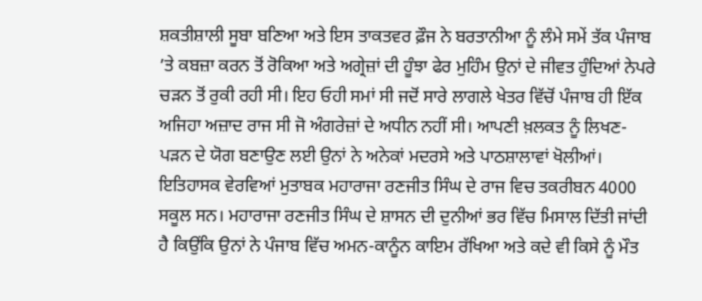ਸ਼ਕਤੀਸ਼ਾਲੀ ਸੂਬਾ ਬਣਿਆ ਅਤੇ ਇਸ ਤਾਕਤਵਰ ਫ਼ੌਜ ਨੇ ਬਰਤਾਨੀਆ ਨੂੰ ਲੰਮੇ ਸਮੇਂ ਤੱਕ ਪੰਜਾਬ ’ਤੇ ਕਬਜ਼ਾ ਕਰਨ ਤੋਂ ਰੋਕਿਆ ਅਤੇ ਅਗ੍ਰੇਜ਼ਾਂ ਦੀ ਹੂੰਝਾ ਫੇਰ ਮੁਹਿੰਮ ਉਨਾਂ ਦੇ ਜੀਵਤ ਹੁੰਦਿਆਂ ਨੇਪਰੇ ਚੜਨ ਤੋਂ ਰੁਕੀ ਰਹੀ ਸੀ। ਇਹ ਓਹੀ ਸਮਾਂ ਸੀ ਜਦੋਂ ਸਾਰੇ ਲਾਗਲੇ ਖੇਤਰ ਵਿੱਚੋਂ ਪੰਜਾਬ ਹੀ ਇੱਕ ਅਜਿਹਾ ਅਜ਼ਾਦ ਰਾਜ ਸੀ ਜੋ ਅੰਗਰੇਜ਼ਾਂ ਦੇ ਅਧੀਨ ਨਹੀਂ ਸੀ। ਆਪਣੀ ਖ਼ਲਕਤ ਨੂੰ ਲਿਖਣ-ਪੜਨ ਦੇ ਯੋਗ ਬਣਾਉਣ ਲਈ ਉਨਾਂ ਨੇ ਅਨੇਕਾਂ ਮਦਰਸੇ ਅਤੇ ਪਾਠਸ਼ਾਲਾਵਾਂ ਖੋਲੀਆਂ। ਇਤਿਹਾਸਕ ਵੇਰਵਿਆਂ ਮੁਤਾਬਕ ਮਹਾਰਾਜਾ ਰਣਜੀਤ ਸਿੰਘ ਦੇ ਰਾਜ ਵਿਚ ਤਕਰੀਬਨ 4000 ਸਕੂਲ ਸਨ। ਮਹਾਰਾਜਾ ਰਣਜੀਤ ਸਿੰਘ ਦੇ ਸ਼ਾਸਨ ਦੀ ਦੁਨੀਆਂ ਭਰ ਵਿੱਚ ਮਿਸਾਲ ਦਿੱਤੀ ਜਾਂਦੀ ਹੈ ਕਿਉਂਕਿ ਉਨਾਂ ਨੇ ਪੰਜਾਬ ਵਿੱਚ ਅਮਨ-ਕਾਨੂੰਨ ਕਾਇਮ ਰੱਖਿਆ ਅਤੇ ਕਦੇ ਵੀ ਕਿਸੇ ਨੂੰ ਮੌਤ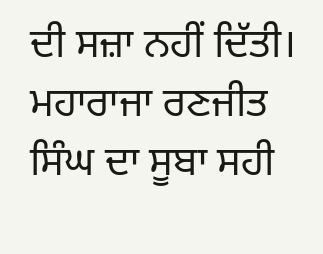ਦੀ ਸਜ਼ਾ ਨਹੀਂ ਦਿੱਤੀ। ਮਹਾਰਾਜਾ ਰਣਜੀਤ ਸਿੰਘ ਦਾ ਸੂਬਾ ਸਹੀ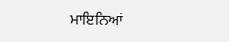ਮਾਇਨਿਆਂ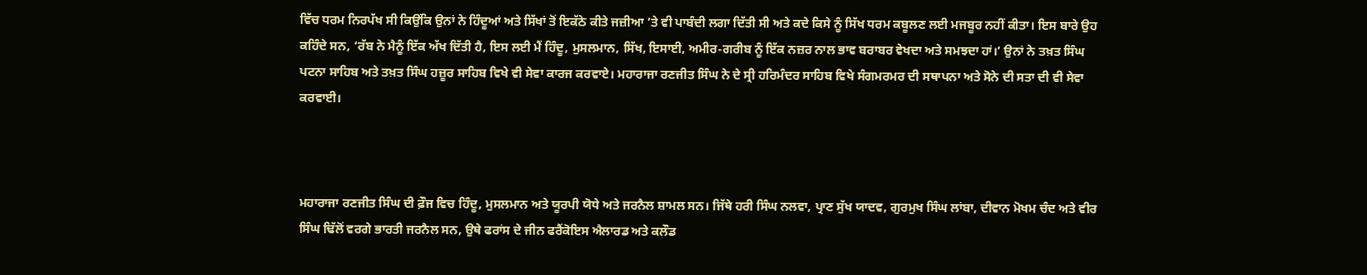ਵਿੱਚ ਧਰਮ ਨਿਰਪੱਖ ਸੀ ਕਿਉਂਕਿ ਉਨਾਂ ਨੇ ਹਿੰਦੂਆਂ ਅਤੇ ਸਿੱਖਾਂ ਤੋਂ ਇਕੱਠੇ ਕੀਤੇ ਜਜ਼ੀਆ ’ਤੇ ਵੀ ਪਾਬੰਦੀ ਲਗਾ ਦਿੱਤੀ ਸੀ ਅਤੇ ਕਦੇ ਕਿਸੇ ਨੂੰ ਸਿੱਖ ਧਰਮ ਕਬੂਲਣ ਲਈ ਮਜਬੂਰ ਨਹੀਂ ਕੀਤਾ। ਇਸ ਬਾਰੇ ਉਹ ਕਹਿੰਦੇ ਸਨ, ‘ਰੱਬ ਨੇ ਮੈਨੂੰ ਇੱਕ ਅੱਖ ਦਿੱਤੀ ਹੈ, ਇਸ ਲਈ ਮੈਂ ਹਿੰਦੂ, ਮੁਸਲਮਾਨ, ਸਿੱਖ, ਇਸਾਈ, ਅਮੀਰ-ਗਰੀਬ ਨੂੰ ਇੱਕ ਨਜ਼ਰ ਨਾਲ ਭਾਵ ਬਰਾਬਰ ਵੇਖਦਾ ਅਤੇ ਸਮਝਦਾ ਹਾਂ।’ ਉਨਾਂ ਨੇ ਤਖ਼ਤ ਸਿੰਘ ਪਟਨਾ ਸਾਹਿਬ ਅਤੇ ਤਖ਼ਤ ਸਿੰਘ ਹਜ਼ੂਰ ਸਾਹਿਬ ਵਿਖੇ ਵੀ ਸੇਵਾ ਕਾਰਜ ਕਰਵਾਏ। ਮਹਾਰਾਜਾ ਰਣਜੀਤ ਸਿੰਘ ਨੇ ਦੇ ਸ੍ਰੀ ਹਰਿਮੰਦਰ ਸਾਹਿਬ ਵਿਖੇ ਸੰਗਮਰਮਰ ਦੀ ਸਥਾਪਨਾ ਅਤੇ ਸੋਨੇ ਦੀ ਸਤਾ ਦੀ ਵੀ ਸੇਵਾ ਕਰਵਾਈ।



ਮਹਾਰਾਜਾ ਰਣਜੀਤ ਸਿੰਘ ਦੀ ਫ਼ੌਜ ਵਿਚ ਹਿੰਦੂ, ਮੁਸਲਮਾਨ ਅਤੇ ਯੂਰਪੀ ਯੋਧੇ ਅਤੇ ਜਰਨੈਲ ਸ਼ਾਮਲ ਸਨ। ਜਿੱਥੇ ਹਰੀ ਸਿੰਘ ਨਲਵਾ, ਪ੍ਰਾਣ ਸੁੱਖ ਯਾਦਵ, ਗੁਰਮੁਖ ਸਿੰਘ ਲਾਂਬਾ, ਦੀਵਾਨ ਮੋਖਮ ਚੰਦ ਅਤੇ ਵੀਰ ਸਿੰਘ ਢਿੱਲੋਂ ਵਰਗੇ ਭਾਰਤੀ ਜਰਨੈਲ ਸਨ, ਉਥੇ ਫਰਾਂਸ ਦੇ ਜੀਨ ਫਰੈਂਕੋਇਸ ਐਲਾਰਡ ਅਤੇ ਕਲੌਡ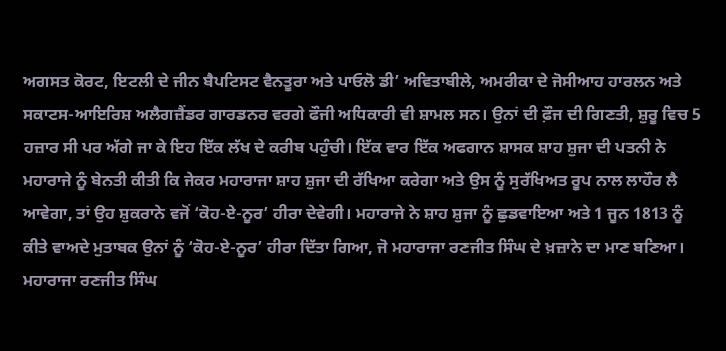ਅਗਸਤ ਕੋਰਟ, ਇਟਲੀ ਦੇ ਜੀਨ ਬੈਪਟਿਸਟ ਵੈਨਤੂਰਾ ਅਤੇ ਪਾਓਲੋ ਡੀ’ ਅਵਿਤਾਬੀਲੇ, ਅਮਰੀਕਾ ਦੇ ਜੋਸੀਆਹ ਹਾਰਲਨ ਅਤੇ ਸਕਾਟਸ-ਆਇਰਿਸ਼ ਅਲੈਗਜ਼ੈਂਡਰ ਗਾਰਡਨਰ ਵਰਗੇ ਫੌਜੀ ਅਧਿਕਾਰੀ ਵੀ ਸ਼ਾਮਲ ਸਨ। ਉਨਾਂ ਦੀ ਫ਼ੌਜ ਦੀ ਗਿਣਤੀ, ਸ਼ੁਰੂ ਵਿਚ 5 ਹਜ਼ਾਰ ਸੀ ਪਰ ਅੱਗੇ ਜਾ ਕੇ ਇਹ ਇੱਕ ਲੱਖ ਦੇ ਕਰੀਬ ਪਹੁੰਚੀ। ਇੱਕ ਵਾਰ ਇੱਕ ਅਫਗਾਨ ਸ਼ਾਸਕ ਸ਼ਾਹ ਸ਼ੁਜਾ ਦੀ ਪਤਨੀ ਨੇ ਮਹਾਰਾਜੇ ਨੂੰ ਬੇਨਤੀ ਕੀਤੀ ਕਿ ਜੇਕਰ ਮਹਾਰਾਜਾ ਸ਼ਾਹ ਸ਼ੁਜਾ ਦੀ ਰੱਖਿਆ ਕਰੇਗਾ ਅਤੇ ਉਸ ਨੂੰ ਸੁਰੱਖਿਅਤ ਰੂਪ ਨਾਲ ਲਾਹੌਰ ਲੈ ਆਵੇਗਾ, ਤਾਂ ਉਹ ਸ਼ੁਕਰਾਨੇ ਵਜੋਂ ‘ਕੋਹ-ਏ-ਨੂਰ’ ਹੀਰਾ ਦੇਵੇਗੀ। ਮਹਾਰਾਜੇ ਨੇ ਸ਼ਾਹ ਸ਼ੁਜਾ ਨੂੰ ਛੁਡਵਾਇਆ ਅਤੇ 1 ਜੂਨ 1813 ਨੂੰ ਕੀਤੇ ਵਾਅਦੇ ਮੁਤਾਬਕ ਉਨਾਂ ਨੂੰ ‘ਕੋਹ-ਏ-ਨੂਰ’ ਹੀਰਾ ਦਿੱਤਾ ਗਿਆ, ਜੋ ਮਹਾਰਾਜਾ ਰਣਜੀਤ ਸਿੰਘ ਦੇ ਖ਼ਜ਼ਾਨੇ ਦਾ ਮਾਣ ਬਣਿਆ। ਮਹਾਰਾਜਾ ਰਣਜੀਤ ਸਿੰਘ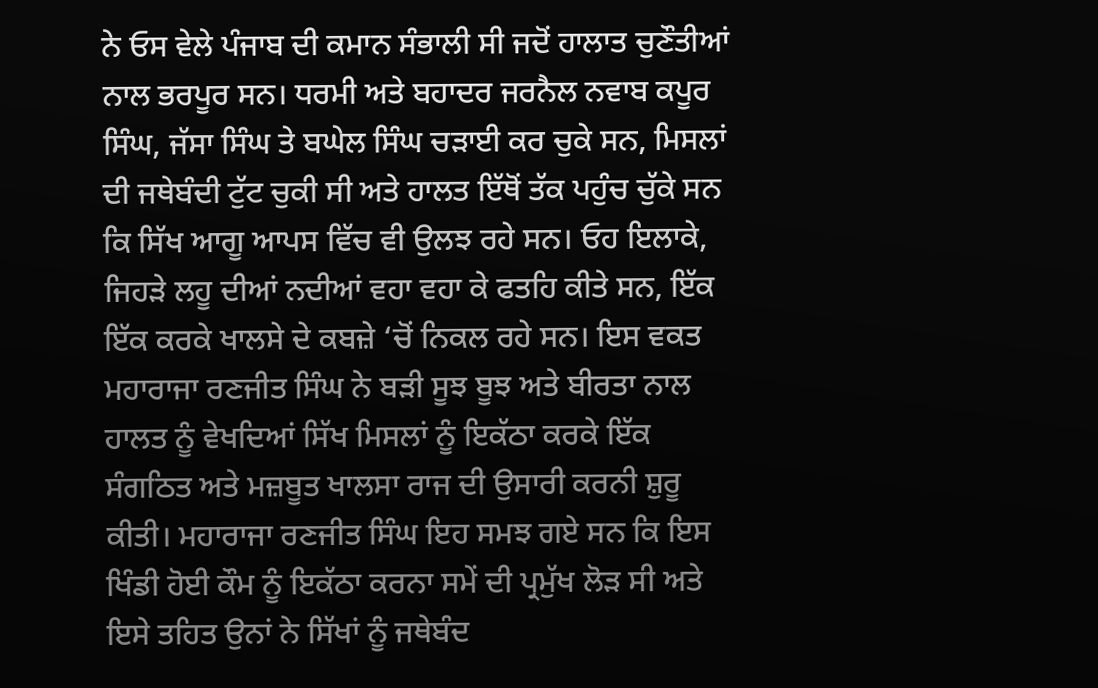ਨੇ ਓਸ ਵੇਲੇ ਪੰਜਾਬ ਦੀ ਕਮਾਨ ਸੰਭਾਲੀ ਸੀ ਜਦੋਂ ਹਾਲਾਤ ਚੁਣੌਤੀਆਂ ਨਾਲ ਭਰਪੂਰ ਸਨ। ਧਰਮੀ ਅਤੇ ਬਹਾਦਰ ਜਰਨੈਲ ਨਵਾਬ ਕਪੂਰ ਸਿੰਘ, ਜੱਸਾ ਸਿੰਘ ਤੇ ਬਘੇਲ ਸਿੰਘ ਚੜਾਈ ਕਰ ਚੁਕੇ ਸਨ, ਮਿਸਲਾਂ ਦੀ ਜਥੇਬੰਦੀ ਟੁੱਟ ਚੁਕੀ ਸੀ ਅਤੇ ਹਾਲਤ ਇੱਥੋਂ ਤੱਕ ਪਹੁੰਚ ਚੁੱਕੇ ਸਨ ਕਿ ਸਿੱਖ ਆਗੂ ਆਪਸ ਵਿੱਚ ਵੀ ਉਲਝ ਰਹੇ ਸਨ। ਓਹ ਇਲਾਕੇ, ਜਿਹੜੇ ਲਹੂ ਦੀਆਂ ਨਦੀਆਂ ਵਹਾ ਵਹਾ ਕੇ ਫਤਹਿ ਕੀਤੇ ਸਨ, ਇੱਕ ਇੱਕ ਕਰਕੇ ਖਾਲਸੇ ਦੇ ਕਬਜ਼ੇ ‘ਚੋਂ ਨਿਕਲ ਰਹੇ ਸਨ। ਇਸ ਵਕਤ ਮਹਾਰਾਜਾ ਰਣਜੀਤ ਸਿੰਘ ਨੇ ਬੜੀ ਸੂਝ ਬੂਝ ਅਤੇ ਬੀਰਤਾ ਨਾਲ ਹਾਲਤ ਨੂੰ ਵੇਖਦਿਆਂ ਸਿੱਖ ਮਿਸਲਾਂ ਨੂੰ ਇਕੱਠਾ ਕਰਕੇ ਇੱਕ ਸੰਗਠਿਤ ਅਤੇ ਮਜ਼ਬੂਤ ਖਾਲਸਾ ਰਾਜ ਦੀ ਉਸਾਰੀ ਕਰਨੀ ਸ਼ੁਰੂ ਕੀਤੀ। ਮਹਾਰਾਜਾ ਰਣਜੀਤ ਸਿੰਘ ਇਹ ਸਮਝ ਗਏ ਸਨ ਕਿ ਇਸ ਖਿੰਡੀ ਹੋਈ ਕੌਮ ਨੂੰ ਇਕੱਠਾ ਕਰਨਾ ਸਮੇਂ ਦੀ ਪ੍ਰਮੁੱਖ ਲੋੜ ਸੀ ਅਤੇ ਇਸੇ ਤਹਿਤ ਉਨਾਂ ਨੇ ਸਿੱਖਾਂ ਨੂੰ ਜਥੇਬੰਦ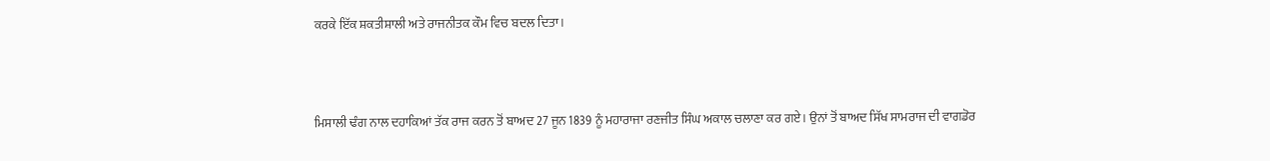ਕਰਕੇ ਇੱਕ ਸ਼ਕਤੀਸ਼ਾਲੀ ਅਤੇ ਰਾਜਨੀਤਕ ਕੌਮ ਵਿਚ ਬਦਲ ਦਿਤਾ।



ਮਿਸਾਲੀ ਢੰਗ ਨਾਲ ਦਹਾਕਿਆਂ ਤੱਕ ਰਾਜ ਕਰਨ ਤੋਂ ਬਾਅਦ 27 ਜੂਨ 1839 ਨੂੰ ਮਹਾਰਾਜਾ ਰਣਜੀਤ ਸਿੰਘ ਅਕਾਲ ਚਲਾਣਾ ਕਰ ਗਏ। ਉਨਾਂ ਤੋਂ ਬਾਅਦ ਸਿੱਖ ਸਾਮਰਾਜ ਦੀ ਵਾਗਡੋਰ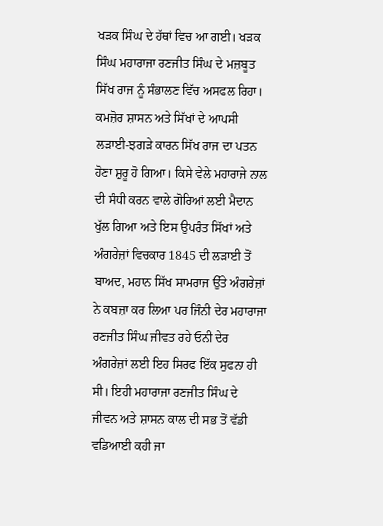ਖੜਕ ਸਿੰਘ ਦੇ ਹੱਥਾਂ ਵਿਚ ਆ ਗਈ। ਖੜਕ ਸਿੰਘ ਮਹਾਰਾਜਾ ਰਣਜੀਤ ਸਿੰਘ ਦੇ ਮਜ਼ਬੂਤ ਸਿੱਖ ਰਾਜ ਨੂੰ ਸੰਭਾਲਣ ਵਿੱਚ ਅਸਫਲ ਰਿਹਾ। ਕਮਜ਼ੋਰ ਸ਼ਾਸਨ ਅਤੇ ਸਿੱਖਾਂ ਦੇ ਆਪਸੀ ਲੜਾਈ-ਝਗੜੇ ਕਾਰਨ ਸਿੱਖ ਰਾਜ ਦਾ ਪਤਨ ਹੋਣਾ ਸ਼ੁਰੂ ਹੋ ਗਿਆ। ਕਿਸੇ ਵੇਲੇ ਮਹਾਰਾਜੇ ਨਾਲ ਦੀ ਸੰਧੀ ਕਰਨ ਵਾਲੇ ਗੋਰਿਆਂ ਲਈ ਮੈਦਾਨ ਖੁੱਲ ਗਿਆ ਅਤੇ ਇਸ ਉਪਰੰਤ ਸਿੱਖਾਂ ਅਤੇ ਅੰਗਰੇਜ਼ਾਂ ਵਿਚਕਾਰ 1845 ਦੀ ਲੜਾਈ ਤੋਂ ਬਾਅਦ, ਮਹਾਨ ਸਿੱਖ ਸਾਮਰਾਜ ਉੱਤੇ ਅੰਗਰੇਜ਼ਾਂ ਨੇ ਕਬਜ਼ਾ ਕਰ ਲਿਆ ਪਰ ਜਿੰਨੀ ਦੇਰ ਮਹਾਰਾਜਾ ਰਣਜੀਤ ਸਿੰਘ ਜੀਵਤ ਰਹੇ ਓਨੀ ਦੇਰ ਅੰਗਰੇਜ਼ਾਂ ਲਈ ਇਹ ਸਿਰਫ ਇੱਕ ਸੁਫਨਾ ਹੀ ਸੀ। ਇਹੀ ਮਹਾਰਾਜਾ ਰਣਜੀਤ ਸਿੰਘ ਦੇ ਜੀਵਨ ਅਤੇ ਸ਼ਾਸਨ ਕਾਲ ਦੀ ਸਭ ਤੋਂ ਵੱਡੀ ਵਡਿਆਈ ਕਹੀ ਜਾ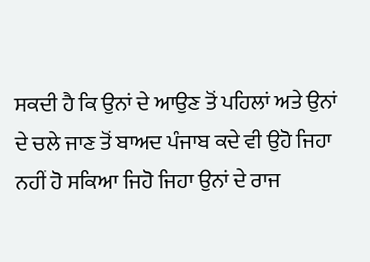ਸਕਦੀ ਹੈ ਕਿ ਉਨਾਂ ਦੇ ਆਉਣ ਤੋਂ ਪਹਿਲਾਂ ਅਤੇ ਉਨਾਂ ਦੇ ਚਲੇ ਜਾਣ ਤੋਂ ਬਾਅਦ ਪੰਜਾਬ ਕਦੇ ਵੀ ਉਹੋ ਜਿਹਾ ਨਹੀਂ ਹੋ ਸਕਿਆ ਜਿਹੋ ਜਿਹਾ ਉਨਾਂ ਦੇ ਰਾਜ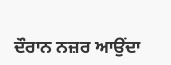ਦੌਰਾਨ ਨਜ਼ਰ ਆਉਂਦਾ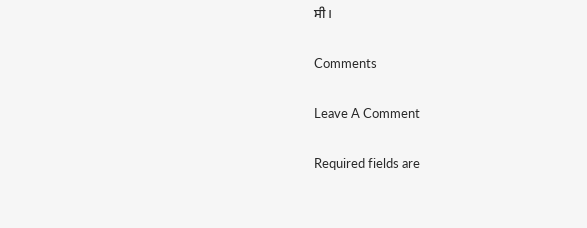ਸੀ।

Comments

Leave A Comment

Required fields are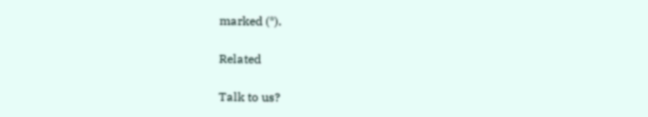marked (*).

Related

Talk to us?